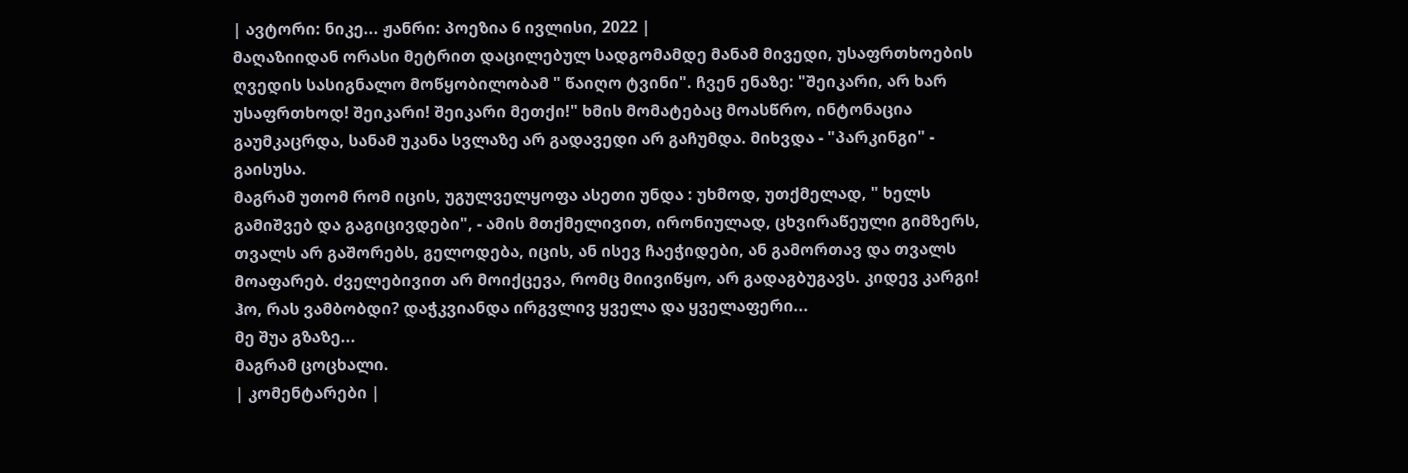| ავტორი: ნიკე... ჟანრი: პოეზია 6 ივლისი, 2022 |
მაღაზიიდან ორასი მეტრით დაცილებულ სადგომამდე მანამ მივედი, უსაფრთხოების ღვედის სასიგნალო მოწყობილობამ " წაიღო ტვინი". ჩვენ ენაზე: "შეიკარი, არ ხარ უსაფრთხოდ! შეიკარი! შეიკარი მეთქი!" ხმის მომატებაც მოასწრო, ინტონაცია გაუმკაცრდა, სანამ უკანა სვლაზე არ გადავედი არ გაჩუმდა. მიხვდა - "პარკინგი" - გაისუსა.
მაგრამ უთომ რომ იცის, უგულველყოფა ასეთი უნდა : უხმოდ, უთქმელად, " ხელს გამიშვებ და გაგიცივდები", - ამის მთქმელივით, ირონიულად, ცხვირაწეული გიმზერს, თვალს არ გაშორებს, გელოდება, იცის, ან ისევ ჩაეჭიდები, ან გამორთავ და თვალს მოაფარებ. ძველებივით არ მოიქცევა, რომც მიივიწყო, არ გადაგბუგავს. კიდევ კარგი!
ჰო, რას ვამბობდი? დაჭკვიანდა ირგვლივ ყველა და ყველაფერი...
მე შუა გზაზე...
მაგრამ ცოცხალი.
| კომენტარები |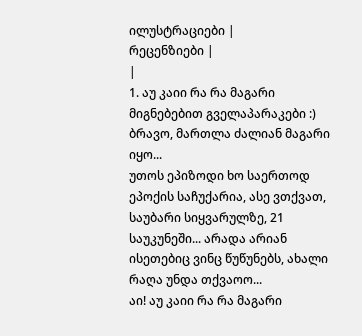ილუსტრაციები |
რეცენზიები |
|
1. აუ კაიი რა რა მაგარი მიგნებებით გველაპარაკები :) ბრავო, მართლა ძალიან მაგარი იყო...
უთოს ეპიზოდი ხო საერთოდ ეპოქის საჩუქარია, ასე ვთქვათ, საუბარი სიყვარულზე, 21 საუკუნეში... არადა არიან ისეთებიც ვინც წუწუნებს, ახალი რაღა უნდა თქვაოო...
აი! აუ კაიი რა რა მაგარი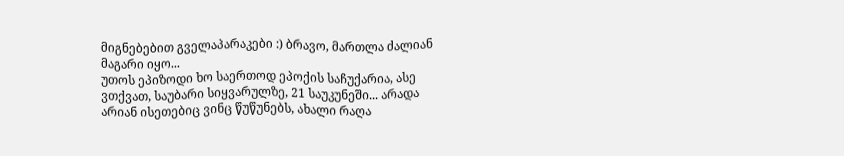მიგნებებით გველაპარაკები :) ბრავო, მართლა ძალიან მაგარი იყო...
უთოს ეპიზოდი ხო საერთოდ ეპოქის საჩუქარია, ასე ვთქვათ, საუბარი სიყვარულზე, 21 საუკუნეში... არადა არიან ისეთებიც ვინც წუწუნებს, ახალი რაღა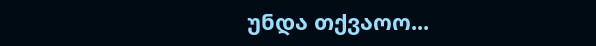უნდა თქვაოო...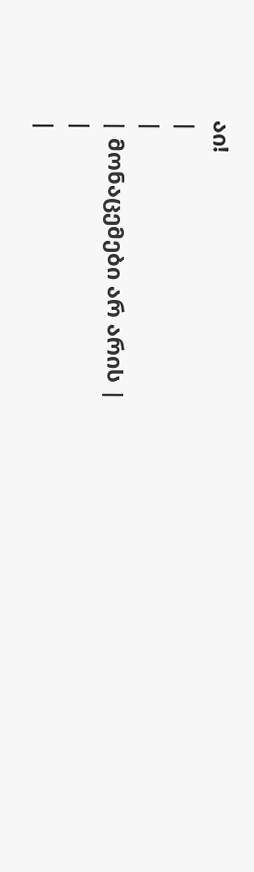აი!
|
|
| მონაცემები არ არის |
|
|